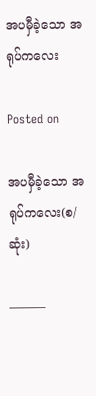အပမှီခဲ့သော အရုပ်ကလေး

Posted on

အပမှီခဲ့သော အရုပ်ကလေး(စ/ဆုံး)

———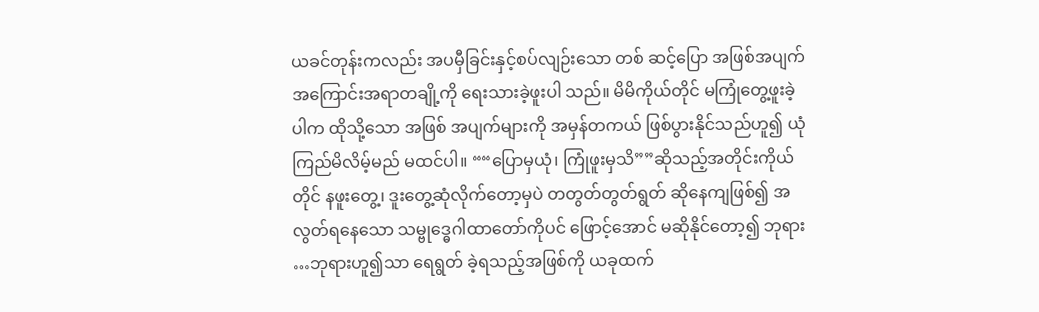ယခင်တုန်းကလည်း အပမှီခြင်းနှင့်စပ်လျဉ်းသော တစ် ဆင့်ပြော အဖြစ်အပျက် အကြောင်းအရာတချို့ကို ရေးသားခဲ့ဖူးပါ သည်။ မိမိကိုယ်တိုင် မကြုံတွေ့ဖူးခဲ့ပါက ထိုသို့သော အဖြစ် အပျက်များကို အမှန်တကယ် ဖြစ်ပွားနိုင်သည်ဟူ၍ ယုံကြည်မိလိမ့်မည် မထင်ပါ။ ““ပြောမှယုံ၊ ကြုံဖူးမှသိ””ဆိုသည့်အတိုင်းကိုယ်တိုင် နဖူးတွေ့၊ ဒူးတွေ့ဆုံလိုက်တော့မှပဲ တတွတ်တွတ်ရွတ် ဆိုနေကျဖြစ်၍ အလွတ်ရနေသော သမ္ဗုဒ္ဓေဂါထာတော်ကိုပင် ဖြောင့်အောင် မဆိုနိုင်တော့၍ ဘုရား …ဘုရားဟူ၍သာ ရေရွတ် ခဲ့ရသည့်အဖြစ်ကို ယခုထက်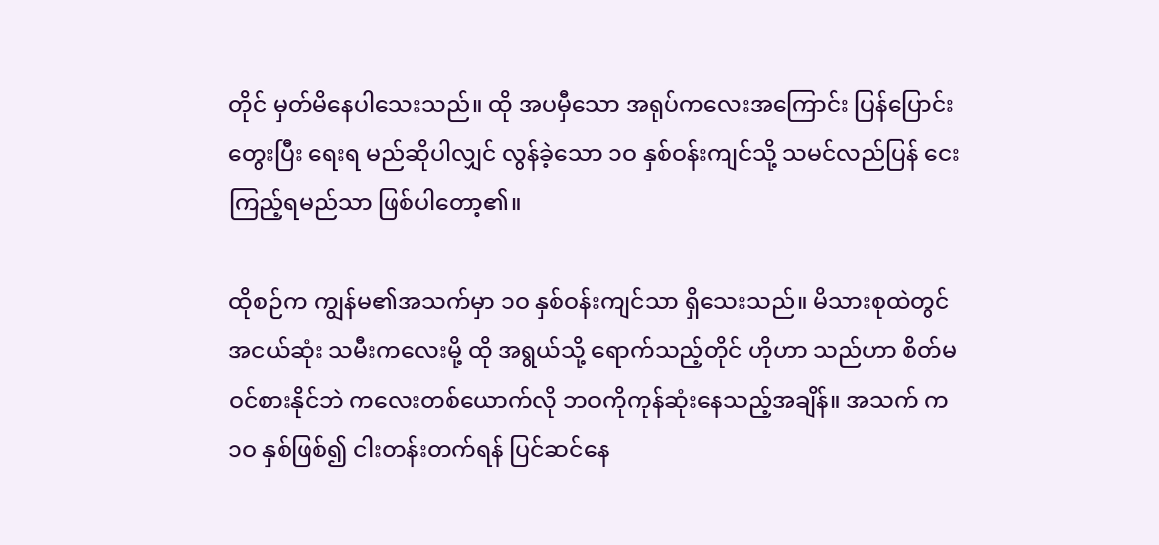တိုင် မှတ်မိနေပါသေးသည်။ ထို အပမှီသော အရုပ်ကလေးအကြောင်း ပြန်ပြောင်းတွေးပြီး ရေးရ မည်ဆိုပါလျှင် လွန်ခဲ့သော ၁ဝ နှစ်ဝန်းကျင်သို့ သမင်လည်ပြန် ငေးကြည့်ရမည်သာ ဖြစ်ပါတော့၏။

ထိုစဉ်က ကျွန်မ၏အသက်မှာ ၁ဝ နှစ်ဝန်းကျင်သာ ရှိသေးသည်။ မိသားစုထဲတွင် အငယ်ဆုံး သမီးကလေးမို့ ထို အရွယ်သို့ ရောက်သည့်တိုင် ဟိုဟာ သည်ဟာ စိတ်မဝင်စားနိုင်ဘဲ ကလေးတစ်ယောက်လို ဘဝကိုကုန်ဆုံးနေသည့်အချိန်။ အသက် က ၁ဝ နှစ်ဖြစ်၍ ငါးတန်းတက်ရန် ပြင်ဆင်နေ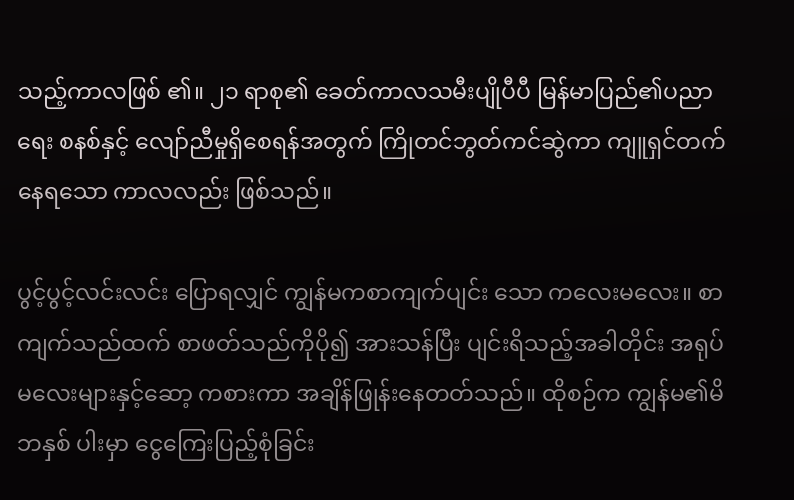သည့်ကာလဖြစ် ၏။ ၂၁ ရာစု၏ ခေတ်ကာလသမီးပျိုပီပီ မြန်မာပြည်၏ပညာရေး စနစ်နှင့် လျော်ညီမှုရှိစေရန်အတွက် ကြိုတင်ဘွတ်ကင်ဆွဲကာ ကျူရှင်တက်နေရသော ကာလလည်း ဖြစ်သည်။

ပွင့်ပွင့်လင်းလင်း ပြောရလျှင် ကျွန်မကစာကျက်ပျင်း သော ကလေးမလေး။ စာကျက်သည်ထက် စာဖတ်သည်ကိုပို၍ အားသန်ပြီး ပျင်းရိသည့်အခါတိုင်း အရုပ်မလေးများနှင့်ဆော့ ကစားကာ အချိန်ဖြုန်းနေတတ်သည်။ ထိုစဉ်က ကျွန်မ၏မိဘနှစ် ပါးမှာ ငွေကြေးပြည့်စုံခြင်း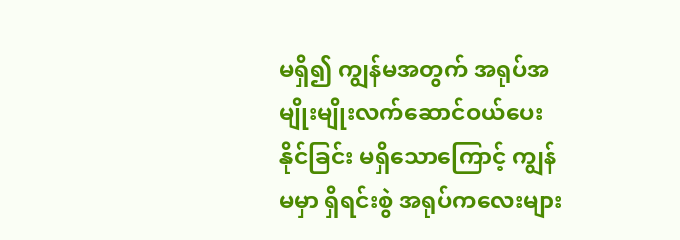မရှိ၍ ကျွန်မအတွက် အရုပ်အမျိုးမျိုးလက်ဆောင်ဝယ်ပေးနိုင်ခြင်း မရှိသောကြောင့် ကျွန်မမှာ ရှိရင်းစွဲ အရုပ်ကလေးများ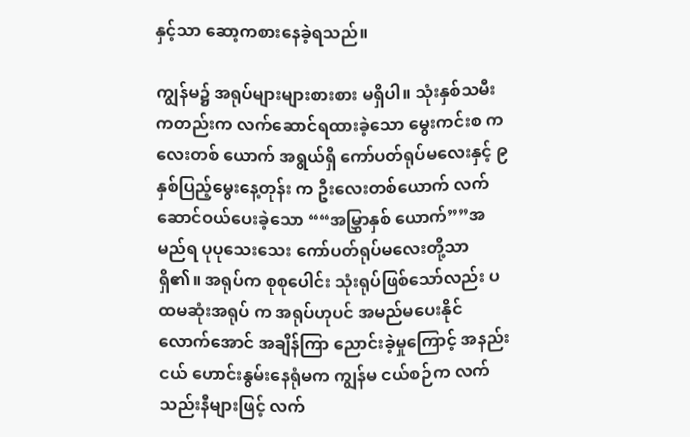နှင့်သာ ဆော့ကစားနေခဲ့ရသည်။

ကျွန်မ၌ အရုပ်များများစားစား မရှိပါ။ သုံးနှစ်သမီး ကတည်းက လက်ဆောင်ရထားခဲ့သော မွေးကင်းစ ကလေးတစ် ယောက် အရွယ်ရှိ ကော်ပတ်ရုပ်မလေးနှင့် ၉ နှစ်ပြည့်မွေးနေ့တုန်း က ဦးလေးတစ်ယောက် လက်ဆောင်ဝယ်ပေးခဲ့သော ““အမြွှာနှစ် ယောက်””အမည်ရ ပုပုသေးသေး ကော်ပတ်ရုပ်မလေးတို့သာ ရှိ၏။ အရုပ်က စုစုပေါင်း သုံးရုပ်ဖြစ်သော်လည်း ပထမဆုံးအရုပ် က အရုပ်ဟုပင် အမည်မပေးနိုင်လောက်အောင် အချိန်ကြာ ညောင်းခဲ့မှုကြောင့် အနည်းငယ် ဟောင်းနွမ်းနေရုံမက ကျွန်မ ငယ်စဉ်က လက်သည်းနီများဖြင့် လက်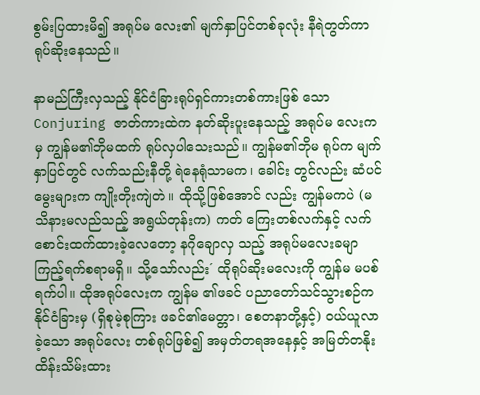စွမ်းပြထားမိ၍ အရုပ်မ လေး၏ မျက်နှာပြင်တစ်ခုလုံး နီရဲတွတ်ကာ ရုပ်ဆိုးနေသည်။

နာမည်ကြီးလှသည့် နိုင်ငံခြားရုပ်ရှင်ကားတစ်ကားဖြစ် သော Conjuring ဇာတ်ကားထဲက နတ်ဆိုးပူးနေသည့် အရုပ်မ လေးကမှ ကျွန်မ၏ဘိုမထက် ရုပ်လှပါသေးသည်။ ကျွန်မ၏ဘိုမ ရုပ်က မျက်နှာပြင်တွင် လက်သည်းနီတို့ ရဲနေရုံသာမက၊ ခေါင်း တွင်လည်း ဆံပင်မွေးများက ကျိုးတိုးကျဲတဲ။ ထိုသို့ဖြစ်အောင် လည်း ကျွန်မကပဲ (မသိနားမလည်သည့် အရွယ်တုန်းက) ကတ် ကြေးတစ်လက်နှင့် လက်စောင်းထက်ထားခဲ့လေတော့ နဂိုချောလှ သည့် အရုပ်မလေးခမျာ ကြည့်ရက်စရာမရှိ။ သို့သော်လည်း´ ထိုရုပ်ဆိုးမလေးကို ကျွန်မ မပစ်ရက်ပါ။ ထိုအရုပ်လေးက ကျွန်မ ၏ဖခင် ပညာတော်သင်သွားစဉ်က နိုင်ငံခြားမှ (ရှိစုမဲ့စုကြား ဖခင်၏မေတ္တာ၊ စေတနာတို့နှင့်) ဝယ်ယူလာခဲ့သော အရုပ်လေး တစ်ရုပ်ဖြစ်၍ အမှတ်တရအနေနှင့် အမြတ်တနိုး ထိန်းသိမ်းထား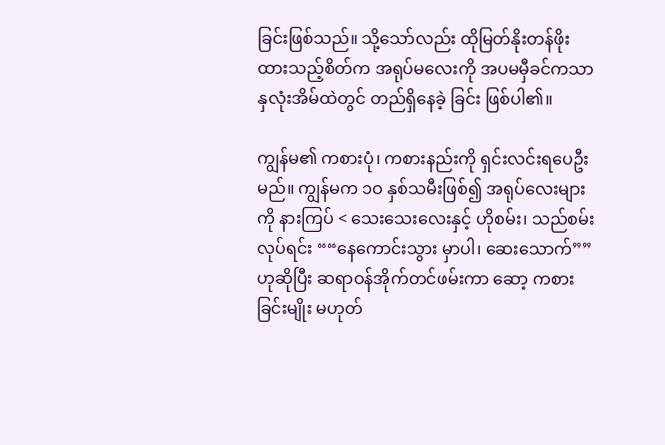ခြင်းဖြစ်သည်။ သို့သော်လည်း ထိုမြတ်နိုးတန်ဖိုးထားသည့်စိတ်က အရုပ်မလေးကို အပမမှီခင်ကသာ နှလုံးအိမ်ထဲတွင် တည်ရှိနေခဲ့ ခြင်း ဖြစ်ပါ၏။

ကျွန်မ၏ ကစားပုံ၊ ကစားနည်းကို ရှင်းလင်းရပေဦး မည်။ ကျွန်မက ၁ဝ နှစ်သမီးဖြစ်၍ အရုပ်လေးများကို နားကြပ် < သေးသေးလေးနှင့် ဟိုစမ်း၊ သည်စမ်းလုပ်ရင်း ““နေကောင်းသွား မှာပါ၊ ဆေးသောက်””ဟုဆိုပြီး ဆရာဝန်အိုက်တင်ဖမ်းကာ ဆော့ ကစားခြင်းမျိုး မဟုတ်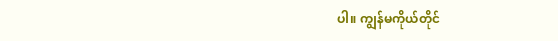ပါ။ ကျွန်မကိုယ်တိုင်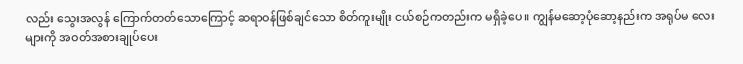လည်း သွေးအလွန် ကြောက်တတ်သောကြောင့် ဆရာဝန်ဖြစ်ချင်သော စိတ်ကူးမျိုး ငယ်စဉ်ကတည်းက မရှိခဲ့ပေ။ ကျွန်မဆော့ပုံဆော့နည်းက အရုပ်မ လေးများကို အဝတ်အစားချုပ်ပေး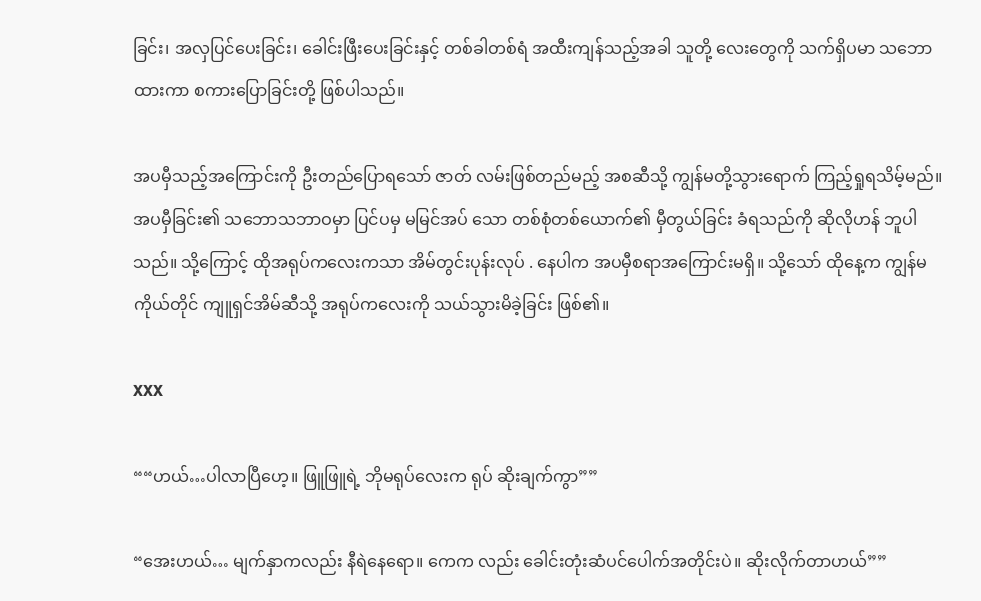ခြင်း၊ အလှပြင်ပေးခြင်း၊ ခေါင်းဖြီးပေးခြင်းနှင့် တစ်ခါတစ်ရံ အထီးကျန်သည့်အခါ သူတို့ လေးတွေကို သက်ရှိပမာ သဘောထားကာ စကားပြောခြင်းတို့ ဖြစ်ပါသည်။

အပမှီသည့်အကြောင်းကို ဦးတည်ပြောရသော် ဇာတ် လမ်းဖြစ်တည်မည့် အစဆီသို့ ကျွန်မတို့သွားရောက် ကြည့်ရှုရသိမ့်မည်။ အပမှီခြင်း၏ သဘောသဘာဝမှာ ပြင်ပမှ မမြင်အပ် သော တစ်စုံတစ်ယောက်၏ မှီတွယ်ခြင်း ခံရသည်ကို ဆိုလိုဟန် ဘူပါသည်။ သို့ကြောင့် ထိုအရုပ်ကလေးကသာ အိမ်တွင်းပုန်းလုပ် . နေပါက အပမှီစရာအကြောင်းမရှိ။ သို့သော် ထိုနေ့က ကျွန်မ ကိုယ်တိုင် ကျူရှင်အိမ်ဆီသို့ အရုပ်ကလေးကို သယ်သွားမိခဲ့ခြင်း ဖြစ်၏။

XXX

““ဟယ်…ပါလာပြီဟေ့။ ဖြူဖြူရဲ့ ဘိုမရုပ်လေးက ရုပ် ဆိုးချက်ကွာ””

“အေးဟယ်… မျက်နှာကလည်း နီရဲနေရော။ ကေက လည်း ခေါင်းတုံးဆံပင်ပေါက်အတိုင်းပဲ။ ဆိုးလိုက်တာဟယ်””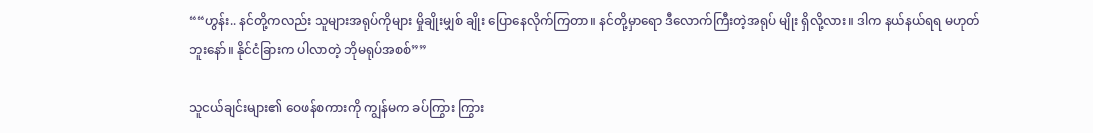““ဟွန်း.. နင်တို့ကလည်း သူများအရုပ်ကိုများ မှိုချိုးမျှစ် ချိုး ပြောနေလိုက်ကြတာ။ နင်တို့မှာရော ဒီလောက်ကြီးတဲ့အရုပ် မျိုး ရှိလို့လား။ ဒါက နယ်နယ်ရရ မဟုတ်ဘူးနော်။ နိုင်ငံခြားက ပါလာတဲ့ ဘိုမရုပ်အစစ်””

သူငယ်ချင်းများ၏ ဝေဖန်စကားကို ကျွန်မက ခပ်ကြွား ကြွား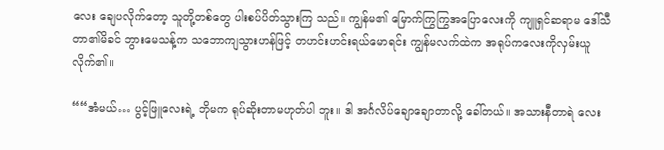လေး ချေပလိုက်တော့ သူတို့တစ်တွေ ပါးစပ်ပိတ်သွားကြ သည်။ ကျွန်မ၏ မြောက်ကြွကြွအပြောလေးကို ကျူရှင်ဆရာမ ဒေါ်သီတာ၏မိခင် ဘွားမေသန့်က သဘောကျသွားဟန်ဖြင့် တဟင်းဟင်းရယ်မောရင်း ကျွန်မလက်ထဲက အရုပ်ကလေးကိုလှမ်းယူလိုက်၏။

““အံမယ်… ပွင့်ဖြူလေးရဲ့ ဘိုမက ရုပ်ဆိုးတာမဟုတ်ပါ ဘူး။ ဒါ အင်္ဂလိပ်ချောချောတာလို့ ခေါ်တယ်။ အသားနီတာရဲ လေး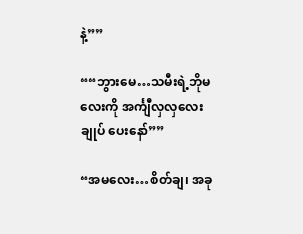နဲ့””

““ဘွားမေ…သမီးရဲ့ဘိုမလေးကို အင်္ကျီလှလှလေးချုပ် ပေးနော်””

“အမလေး…စိတ်ချ၊ အခု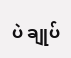ပဲ ချုပ်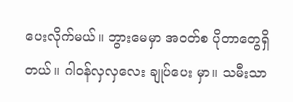ပေးလိုက်မယ်။ ဘွားမေမှာ အဝတ်စ ပိုတာတွေရှိတယ်။ ဂါဝန်လှလှလေး ချုပ်ပေး မှာ။ သမီးသာ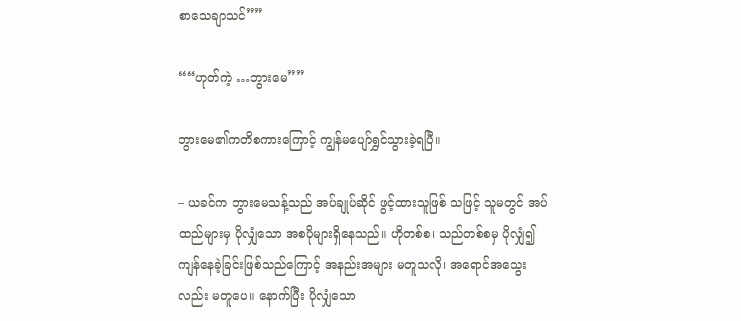စာသေချာသင်””

““ဟုတ်ကဲ့ …ဘွားမေ””

ဘွားမေ၏ကတိစကားကြောင့် ကျွန်မပျော်ရွှင်သွားခဲ့ရပြီ။

– ယခင်က ဘွားမေသန့်သည် အပ်ချုပ်ဆိုင် ဖွင့်ထားသူဖြစ် သဖြင့် သူမတွင် အပ်ထည်များမှ ပိုလျှံသော အစပိုများရှိနေသည်။ ဟိုတစ်စ၊ သည်တစ်စမှ ပိုလျှံ၍ ကျန်နေခဲ့ခြင်းဖြစ်သည်ကြောင့် အနည်းအများ မတူသလို၊ အရောင်အသွေးလည်း မတူပေ။ နောက်ပြီး ပိုလျှံသော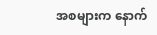အစများက နောက်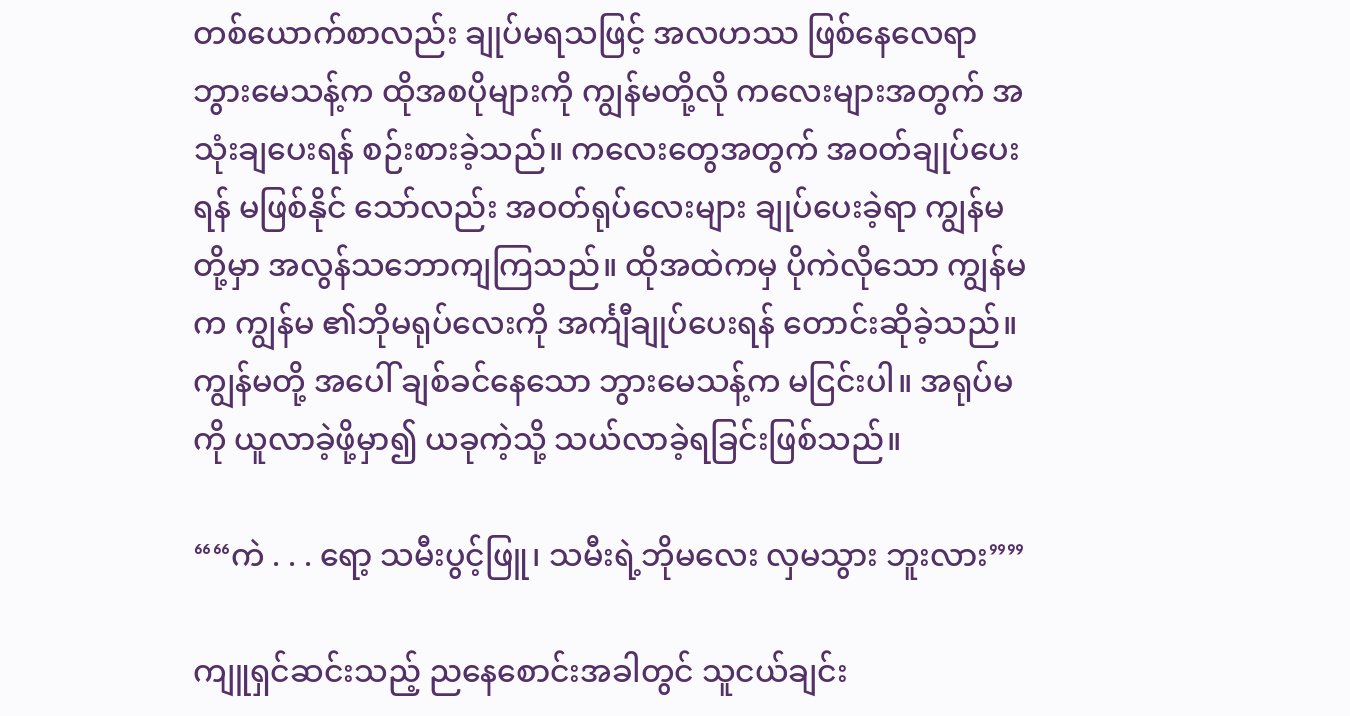တစ်ယောက်စာလည်း ချုပ်မရသဖြင့် အလဟဿ ဖြစ်နေလေရာ ဘွားမေသန့်က ထိုအစပိုများကို ကျွန်မတို့လို ကလေးများအတွက် အသုံးချပေးရန် စဉ်းစားခဲ့သည်။ ကလေးတွေအတွက် အဝတ်ချုပ်ပေးရန် မဖြစ်နိုင် သော်လည်း အဝတ်ရုပ်လေးများ ချုပ်ပေးခဲ့ရာ ကျွန်မတို့မှာ အလွန်သဘောကျကြသည်။ ထိုအထဲကမှ ပိုကဲလိုသော ကျွန်မက ကျွန်မ ၏ဘိုမရုပ်လေးကို အင်္ကျီချုပ်ပေးရန် တောင်းဆိုခဲ့သည်။ ကျွန်မတို့ အပေါ် ချစ်ခင်နေသော ဘွားမေသန့်က မငြင်းပါ။ အရုပ်မကို ယူလာခဲ့ဖို့မှာ၍ ယခုကဲ့သို့ သယ်လာခဲ့ရခြင်းဖြစ်သည်။

““ကဲ . . . ရော့ သမီးပွင့်ဖြူ၊ သမီးရဲ့ဘိုမလေး လှမသွား ဘူးလား””

ကျူရှင်ဆင်းသည့် ညနေစောင်းအခါတွင် သူငယ်ချင်း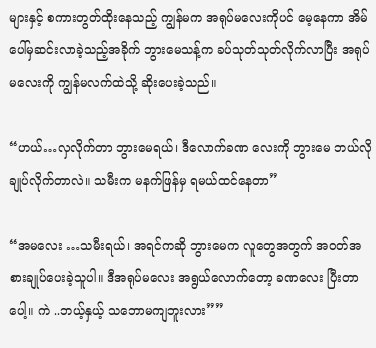များနှင့် စကားတွတ်ထိုးနေသည့် ကျွန်မက အရုပ်မလေးကိုပင် မေ့နေကာ အိမ်ပေါ်မှဆင်းလာခဲ့သည့်အခိုက် ဘွားမေသန့်က ခပ်သုတ်သုတ်လိုက်လာပြီး အရုပ်မလေးကို ကျွန်မလက်ထဲသို့ ဆိုးပေးခဲ့သည်။

“ဟယ်…လှလိုက်တာ ဘွားမေရယ်၊ ဒီလောက်ခဏ လေးကို ဘွားမေ ဘယ်လိုချုပ်လိုက်တာလဲ။ သမီးက မနက်ဖြန်မှ ရမယ်ထင်နေတာ”

“အမလေး …သမီးရယ်၊ အရင်ကဆို ဘွားမေက လူတွေအတွက် အဝတ်အစားချုပ်ပေးခဲ့သူပါ။ ဒီအရုပ်မလေး အရွယ်လောက်တော့ ခဏလေး ပြီးတာပေါ့။ ကဲ ..ဘယ့်နှယ့် သဘောမကျဘူးလား””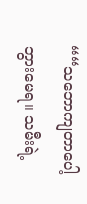““သဘောကျတာပေါ့ ဘွားမေရ။ သမီးရဲ့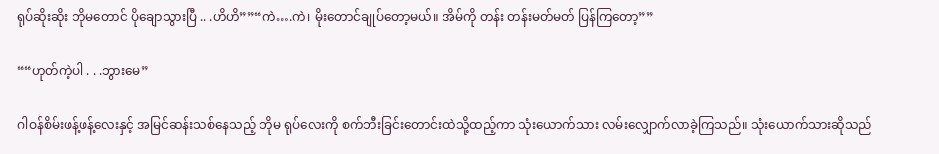ရုပ်ဆိုးဆိုး ဘိုမတောင် ပိုချောသွားပြီ .. .ဟိဟိ””“ကဲ….ကဲ၊ မိုးတောင်ချုပ်တော့မယ်။ အိမ်ကို တန်း တန်းမတ်မတ် ပြန်ကြတော့””

““ဟုတ်ကဲ့ပါ . . .ဘွားမေ”

ဂါဝန်စိမ်းဖန့်ဖန့်လေးနှင့် အမြင်ဆန်းသစ်နေသည့် ဘိုမ ရုပ်လေးကို စက်ဘီးခြင်းတောင်းထဲသို့ထည့်ကာ သုံးယောက်သား လမ်းလျှောက်လာခဲ့ကြသည်။ သုံးယောက်သားဆိုသည်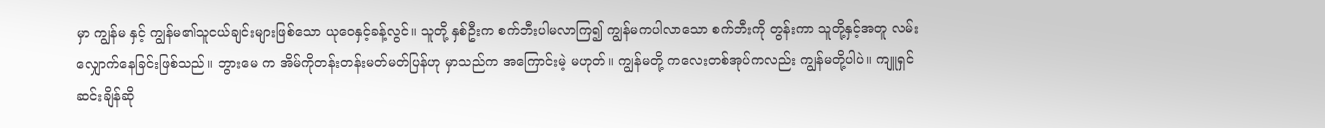မှာ ကျွန်မ နှင့် ကျွန်မ၏သူငယ်ချင်းများဖြစ်သော ယုဝေနှင့်ခန့်လွင်။ သူတို့ နှစ်ဦးက စက်ဘီးပါမလာကြ၍ ကျွန်မကပါလာသော စက်ဘီးကို တွန်းကာ သူတို့နှင့်အတူ လမ်းလျှောက်နေခြင်းဖြစ်သည်။ ဘွားမေ က အိမ်ကိုတန်းတန်းမတ်မတ်ပြန်ဟု မှာသည်က အကြောင်းမဲ့ မဟုတ်။ ကျွန်မတို့ ကလေးတစ်အုပ်ကလည်း ကျွန်မတို့ပါပဲ။ ကျူရှင်ဆင်းချိန်ဆို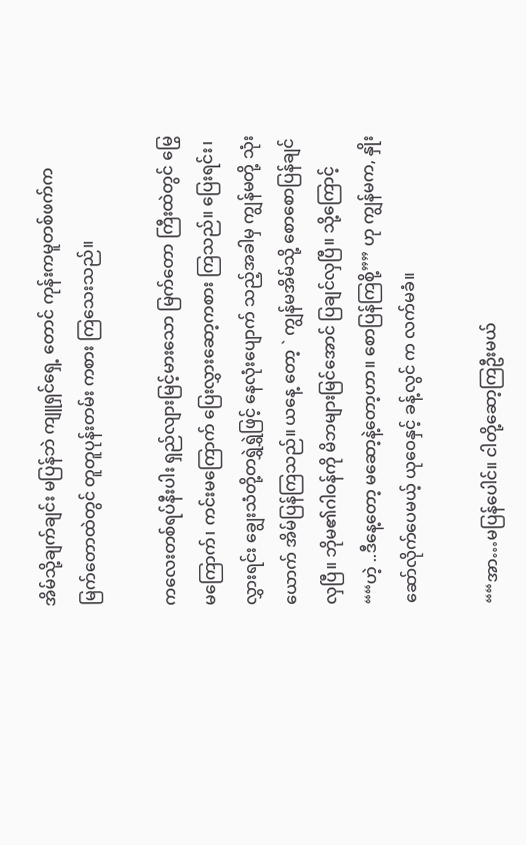အိမ်သို့ချက်ချင်း မပြန်ဘဲ ကျူရှင်ရှေ့ တောင် ကုန်းကမူတစ်ဖက်က မြက်တောထဲတွင် တူတူပုန်းတမ်း ကစား ကြသေးသည်။

ကလေးတစ်ရပ်နီးပါး ရှည်လျားမြင့်မားသော မြက်တော ကြီးထဲတွင် မြွေမကြောက်၊ ကင်းမကြောက် ပြေးလွှားဆော့ကစား ကြသည်။ ပြေးရင်း၊ လွှားရင်း ချွေးသံတို့တရွှဲရွှဲဖြင့် နေလုံးပျောက် သည့်အခါမှ ကျွန်မတို့ သုံးယောက် အိမ်ပြန်ကြသည်။ ယနေ့ တော့ ` ကျွန်မအိမ်သို့ စောစောပြန်ချင်လှပြီ။ ဘိုမ၏ဂါဝန်ကို မိဘများမြင်အောင် ပြချင်လှပြီ။ သို့ကြောင့်““ဟဲ့ ..ဒီနေ့တော့ မဆော့နဲ့တော့ဟာ။ စောပြန်ကြစို့”” ဟု ကျွန်မက, နှိုးဆော်လိုက်ပေမယ့် ယုဝေနှင့် ခန့်လွင် က လက်မခံ။

““အာ…မပြန်ပေါင်။ ငါတို့ဆော့ကြဦးမယ်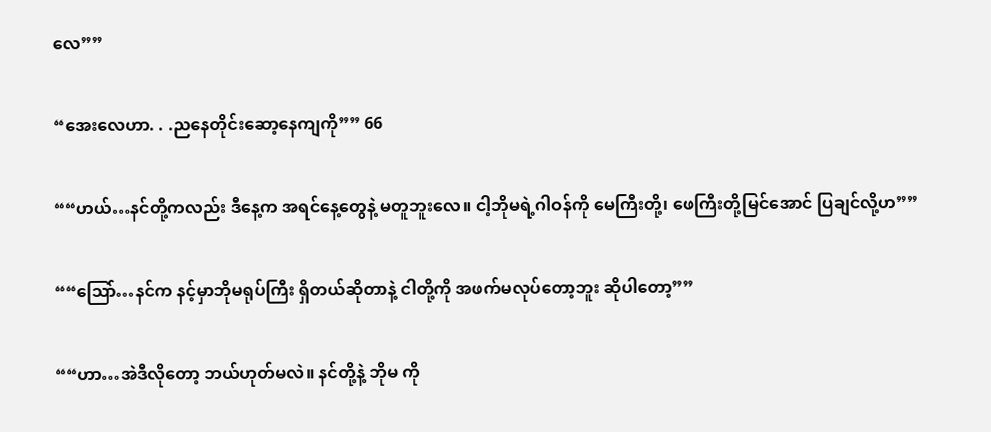လေ””

“အေးလေဟာ. . .ညနေတိုင်းဆော့နေကျကို”” 66

““ဟယ်…နင်တို့ကလည်း ဒီနေ့က အရင်နေ့တွေနဲ့ မတူဘူးလေ။ ငါ့ဘိုမရဲ့ဂါဝန်ကို မေကြီးတို့၊ ဖေကြီးတို့မြင်အောင် ပြချင်လို့ဟ””

““ဩော်…နင်က နင့်မှာဘိုမရုပ်ကြီး ရှိတယ်ဆိုတာနဲ့ ငါတို့ကို အဖက်မလုပ်တော့ဘူး ဆိုပါတော့””

““ဟာ…အဲဒီလိုတော့ ဘယ်ဟုတ်မလဲ။ နင်တို့နဲ့ ဘိုမ ကို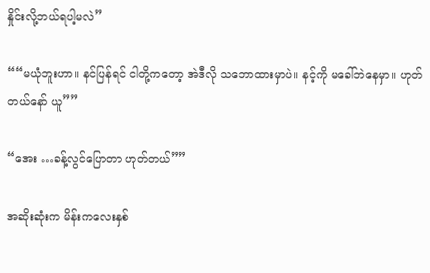နှိုင်းလို့ဘယ်ရပါ့မလဲ”

““မယုံဘူးဟာ။ နင်ပြန်ရင် ငါတို့ကတော့ အဲဒီလို သဘောထားမှာပဲ။ နင့်ကို မခေါ်ဘဲနေမှာ။ ဟုတ်တယ်နော် ယူ””

“အေး …ခန့်လွင်ပြောတာ ဟုတ်တယ်””

အဆိုးဆုံးက မိန်းကလေးနှစ်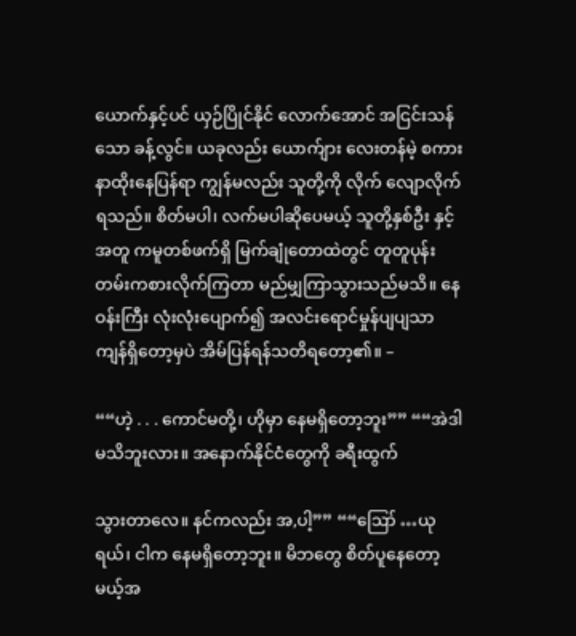ယောက်နှင့်ပင် ယှဉ်ပြိုင်နိုင် လောက်အောင် အငြင်းသန်သော ခန့်လွင်။ ယခုလည်း ယောက်ျား လေးတန်မဲ့ စကားနာထိုးနေပြန်ရာ ကျွန်မလည်း သူတို့ကို လိုက် လျောလိုက်ရသည်။ စိတ်မပါ၊ လက်မပါဆိုပေမယ့် သူတို့နှစ်ဦး နှင့်အတူ ကမူတစ်ဖက်ရှိ မြက်ချုံတောထဲတွင် တူတူပုန်းတမ်းကစားလိုက်ကြတာ မည်မျှကြာသွားသည်မသိ။ နေဝန်းကြီး လုံးလုံးပျောက်၍ အလင်းရောင်မှုန်ပျပျသာ ကျန်ရှိတော့မှပဲ အိမ်ပြန်ရန်သတိရတော့၏။ –

““ဟဲ့ . . . ကောင်မတို့၊ ဟိုမှာ နေမရှိတော့ဘူး”” ““အဲဒါ မသိဘူးလား။ အနောက်နိုင်ငံတွေကို ခရီးထွက်

သွားတာလေ။ နင်ကလည်း အ,ပါ့”” ““ဪ …ယုရယ်၊ ငါက နေမရှိတော့ဘူး။ မိဘတွေ စိတ်ပူနေတော့မယ့်အ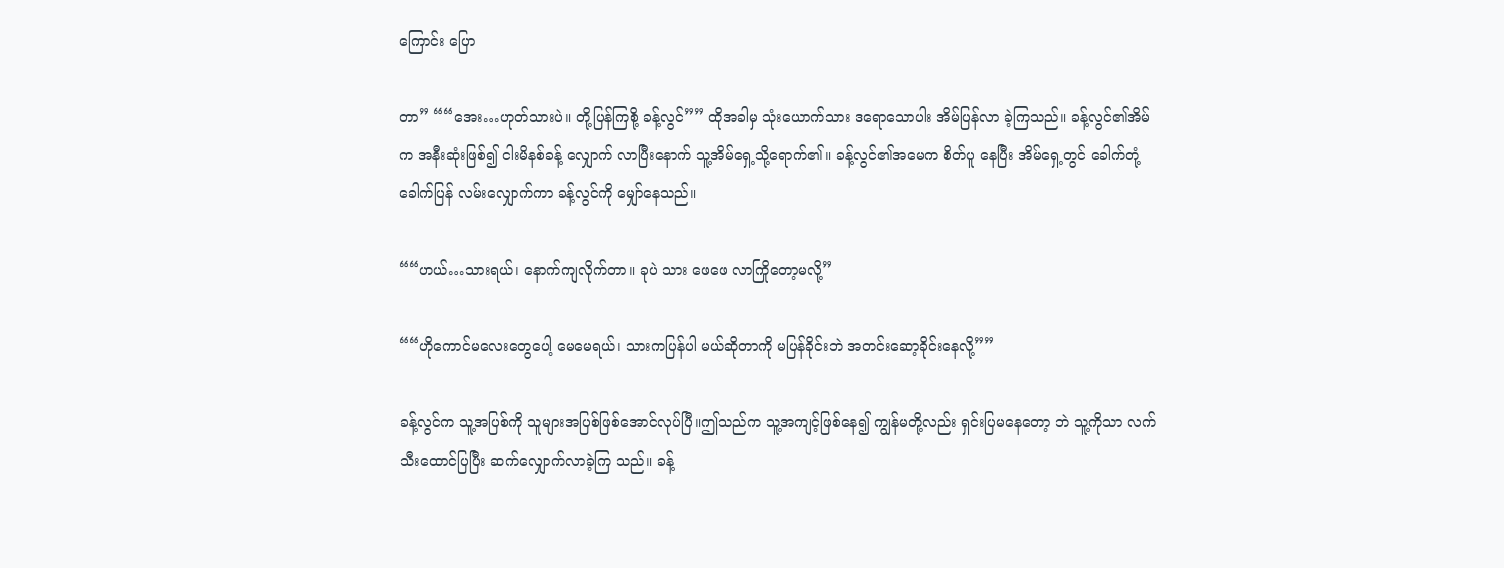ကြောင်း ပြော

တာ” ““အေး…ဟုတ်သားပဲ။ တို့ပြန်ကြစို့ ခန့်လွင်”” ထိုအခါမှ သုံးယောက်သား ဒရောသောပါး အိမ်ပြန်လာ ခဲ့ကြသည်။ ခန့်လွင်၏အိမ်က အနီးဆုံးဖြစ်၍ ငါးမိနစ်ခန့် လျှောက် လာပြီးနောက် သူ့အိမ်ရှေ့သို့ရောက်၏။ ခန့်လွင်၏အမေက စိတ်ပူ နေပြီး အိမ်ရှေ့တွင် ခေါက်တုံ့ခေါက်ပြန် လမ်းလျှောက်ကာ ခန့်လွင်ကို မျှော်နေသည်။

““ဟယ်…သားရယ်၊ နောက်ကျလိုက်တာ။ ခုပဲ သား ဖေဖေ လာကြိုတော့မလို့”

““ဟိုကောင်မလေးတွေပေါ့ မေမေရယ်၊ သားကပြန်ပါ မယ်ဆိုတာကို မပြန်ခိုင်းဘဲ အတင်းဆော့ခိုင်းနေလို့””

ခန့်လွင်က သူ့အပြစ်ကို သူများအပြစ်ဖြစ်အောင်လုပ်ပြီ။ဤသည်က သူ့အကျင့်ဖြစ်နေ၍ ကျွန်မတို့လည်း ရှင်းပြမနေတော့ ဘဲ သူ့ကိုသာ လက်သီးထောင်ပြပြီး ဆက်လျှောက်လာခဲ့ကြ သည်။ ခန့်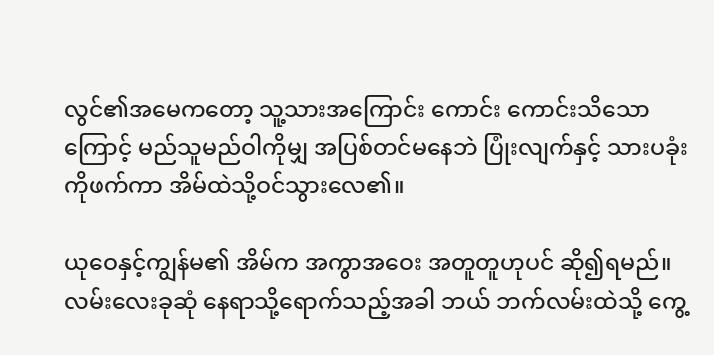လွင်၏အမေကတော့ သူ့သားအကြောင်း ကောင်း ကောင်းသိသောကြောင့် မည်သူမည်ဝါကိုမျှ အပြစ်တင်မနေဘဲ ပြုံးလျက်နှင့် သားပခုံးကိုဖက်ကာ အိမ်ထဲသို့ဝင်သွားလေ၏။

ယုဝေနှင့်ကျွန်မ၏ အိမ်က အကွာအဝေး အတူတူဟုပင် ဆို၍ရမည်။ လမ်းလေးခုဆုံ နေရာသို့ရောက်သည့်အခါ ဘယ် ဘက်လမ်းထဲသို့ ကွေ့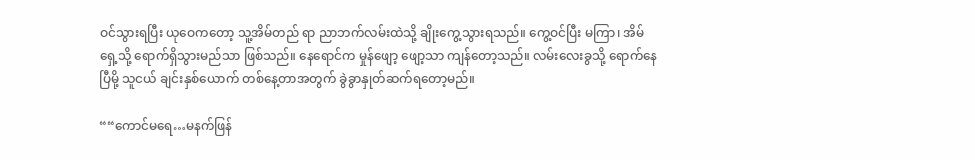ဝင်သွားရပြီး ယုဝေကတော့ သူ့အိမ်တည် ရာ ညာဘက်လမ်းထဲသို့ ချိုးကွေ့သွားရသည်။ ကွေ့ဝင်ပြီး မကြာ၊ အိမ်ရှေ့သို့ ရောက်ရှိသွားမည်သာ ဖြစ်သည်။ နေရောင်က မှုန်ဖျော့ ဖျော့သာ ကျန်တော့သည်။ လမ်းလေးခွသို့ ရောက်နေပြီမို့ သူငယ် ချင်းနှစ်ယောက် တစ်နေ့တာအတွက် ခွဲခွာနှုတ်ဆက်ရတော့မည်။

““ကောင်မရေ…မနက်ဖြန်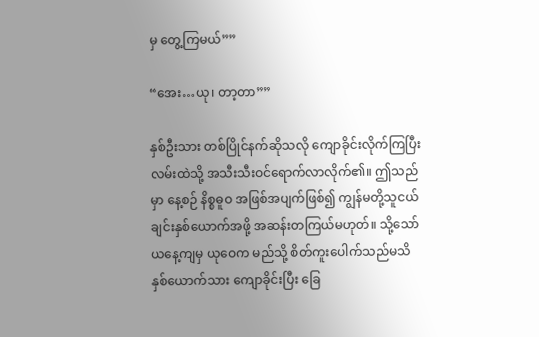မှ တွေ့ကြမယ်””

“အေး…ယု၊ တာ့တာ””

နှစ်ဦးသား တစ်ပြိုင်နက်ဆိုသလို ကျောခိုင်းလိုက်ကြပြီး လမ်းထဲသို့ အသီးသီးဝင်ရောက်လာလိုက်၏။ ဤသည်မှာ နေ့စဉ် နိစ္စဓူဝ အဖြစ်အပျက်ဖြစ်၍ ကျွန်မတို့သူငယ်ချင်းနှစ်ယောက်အဖို့ အဆန်းတကြယ်မဟုတ်။ သို့သော် ယနေ့ကျမှ ယုဝေက မည်သို့ စိတ်ကူးပေါက်သည်မသိ နှစ်ယောက်သား ကျောခိုင်းပြီး ခြေ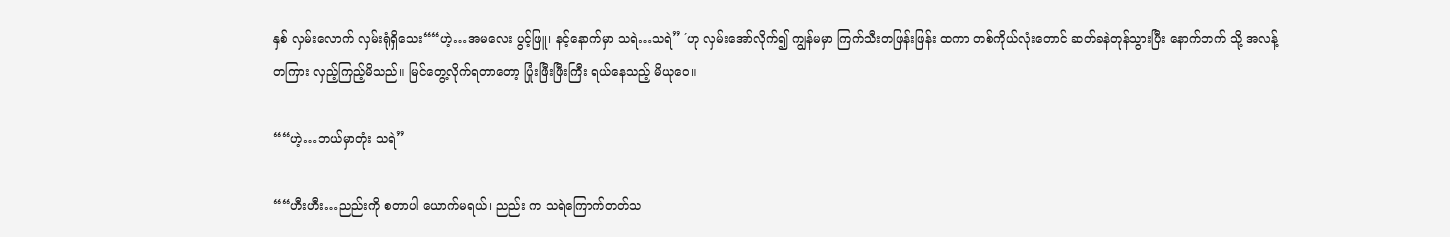နှစ် လှမ်းလောက် လှမ်းရုံရှိသေး““ဟဲ့…အမလေး ပွင့်ဖြူ၊ နင့်နောက်မှာ သရဲ…သရဲ” ´ဟု လှမ်းအော်လိုက်၍ ကျွန်မမှာ ကြက်သီးတဖြန်းဖြန်း ထကာ တစ်ကိုယ်လုံးတောင် ဆတ်ခနဲတုန်သွားပြီး နောက်ဘက် သို့ အလန့်တကြား လှည့်ကြည့်မိသည်။ မြင်တွေ့လိုက်ရတာတော့ ပြုံးဖြီးဖြီးကြီး ရယ်နေသည့် မိယုဝေ။

““ဟဲ့…ဘယ်မှာတုံး သရဲ”

““ဟီးဟီး…ညည်းကို စတာပါ ယောက်မရယ်၊ ညည်း က သရဲကြောက်တတ်သ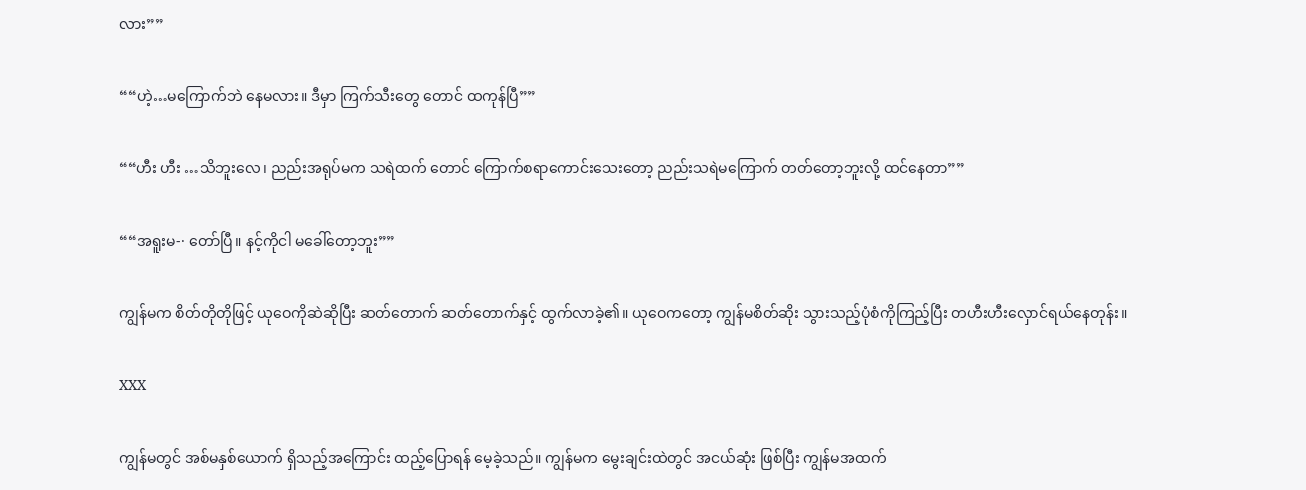လား””

““ဟဲ့…မကြောက်ဘဲ နေမလား။ ဒီမှာ ကြက်သီးတွေ တောင် ထကုန်ပြီ””

““ဟီး ဟီး …သိဘူးလေ၊ ညည်းအရုပ်မက သရဲထက် တောင် ကြောက်စရာကောင်းသေးတော့ ညည်းသရဲမကြောက် တတ်တော့ဘူးလို့ ထင်နေတာ””

““အရူးမ-· တော်ပြီ။ နင့်ကိုငါ မခေါ်တော့ဘူး””

ကျွန်မက စိတ်တိုတိုဖြင့် ယုဝေကိုဆဲဆိုပြီး ဆတ်တောက် ဆတ်တောက်နှင့် ထွက်လာခဲ့၏။ ယုဝေကတော့ ကျွန်မစိတ်ဆိုး သွားသည့်ပုံစံကိုကြည့်ပြီး တဟီးဟီးလှောင်ရယ်နေတုန်း။

XXX

ကျွန်မတွင် အစ်မနှစ်ယောက် ရှိသည့်အကြောင်း ထည့်ပြောရန် မေ့ခဲ့သည်။ ကျွန်မက မွေးချင်းထဲတွင် အငယ်ဆုံး ဖြစ်ပြီး ကျွန်မအထက်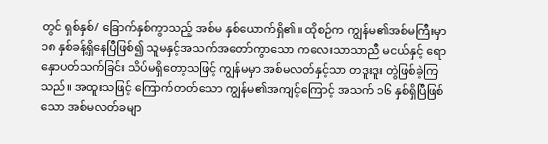တွင် ရှစ်နှစ်/ ခြောက်နှစ်ကွာသည့် အစ်မ နှစ်ယောက်ရှိ၏။ ထိုစဉ်က ကျွန်မ၏အစ်မကြီးမှာ ၁၈ နှစ်ခန့်ရှိနေပြီဖြစ်၍ သူမနှင့်အသက်အတော်ကွာသော ကလေးသာသာညီ မငယ်နှင့် ရောနှောပတ်သက်ခြင်း သိပ်မရှိတော့သဖြင့် ကျွန်မမှာ အစ်မလတ်နှင့်သာ တဒူးဒူး တွဲဖြစ်ခဲ့ကြသည်။ အထူးသဖြင့် ကြောက်တတ်သော ကျွန်မ၏အကျင့်ကြောင့် အသက် ၁၆ နှစ်ရှိပြီဖြစ်သော အစ်မလတ်ခမျာ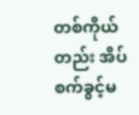တစ်ကိုယ်တည်း အိပ်စက်ခွင့်မ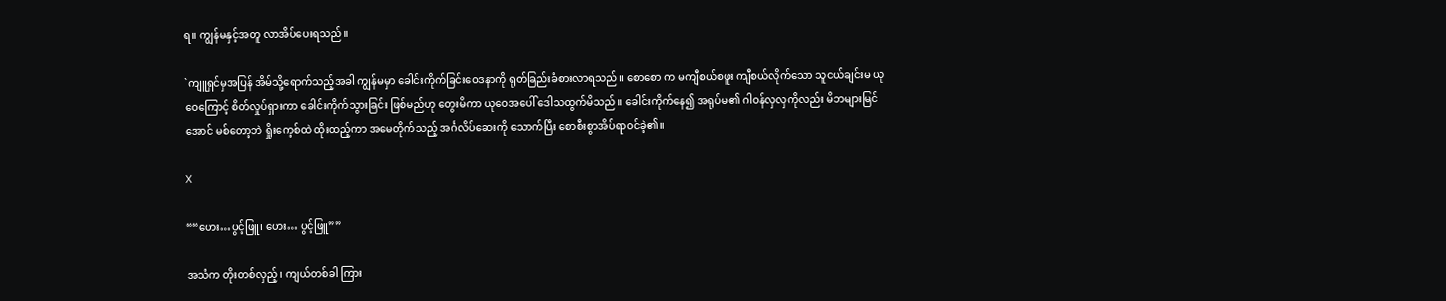ရ။ ကျွန်မနှင့်အတူ လာအိပ်ပေးရသည်။

`ကျူရှင်မှအပြန် အိမ်သို့ရောက်သည့်အခါ ကျွန်မမှာ ခေါင်းကိုက်ခြင်းဝေဒနာကို ရုတ်ခြည်းခံစားလာရသည်။ စောစော က မကျီစယ်စဖူး ကျီစယ်လိုက်သော သူငယ်ချင်းမ ယုဝေကြောင့် စိတ်လှုပ်ရှားကာ ခေါင်းကိုက်သွားခြင်း ဖြစ်မည်ဟု တွေးမိကာ ယုဝေအပေါ် ဒေါသထွက်မိသည်။ ခေါင်းကိုက်နေ၍ အရုပ်မ၏ ဂါဝန်လှလှကိုလည်း မိဘများမြင်အောင် မစ်တော့ဘဲ ရှိုးကေ့စ်ထဲ ထိုးထည့်ကာ အမေတိုက်သည့် အင်္ဂလိပ်ဆေးကို သောက်ပြီး စောစီးစွာအိပ်ရာဝင်ခဲ့၏။

X

““ဟေး…ပွင့်ဖြူ၊ ဟေး… ပွင့်ဖြူ””

အသံက တိုးတစ်လှည့်၊ ကျယ်တစ်ခါ ကြား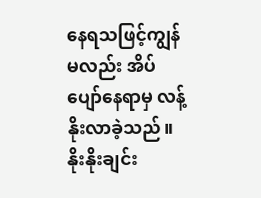နေရသဖြင့်ကျွန်မလည်း အိပ်ပျော်နေရာမှ လန့်နိုးလာခဲ့သည်။ နိုးနိုးချင်း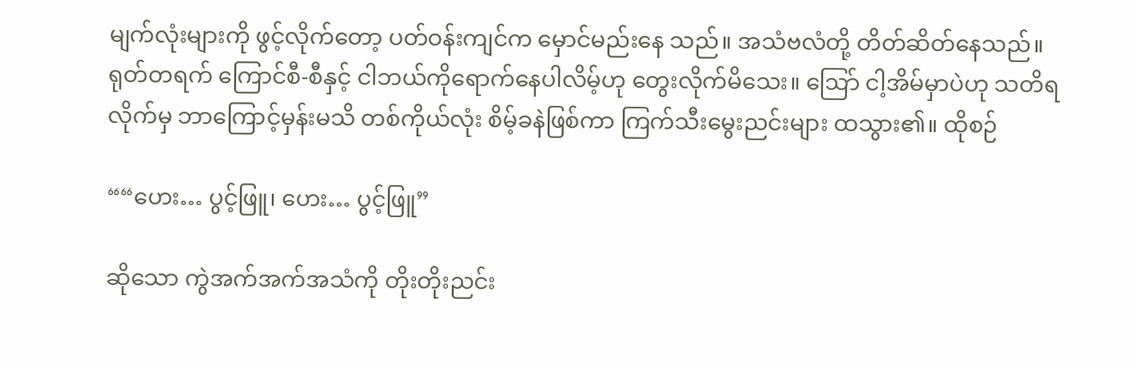မျက်လုံးများကို ဖွင့်လိုက်တော့ ပတ်ဝန်းကျင်က မှောင်မည်းနေ သည်။ အသံဗလံတို့ တိတ်ဆိတ်နေသည်။ ရုတ်တရက် ကြောင်စီ-စီနှင့် ငါဘယ်ကိုရောက်နေပါလိမ့်ဟု တွေးလိုက်မိသေး။ ဩော် ငါ့အိမ်မှာပဲဟု သတိရလိုက်မှ ဘာကြောင့်မှန်းမသိ တစ်ကိုယ်လုံး စိမ့်ခနဲဖြစ်ကာ ကြက်သီးမွေးညင်းများ ထသွား၏။ ထိုစဉ်

““ဟေး… ပွင့်ဖြူ၊ ဟေး… ပွင့်ဖြူ”

ဆိုသော ကွဲအက်အက်အသံကို တိုးတိုးညင်း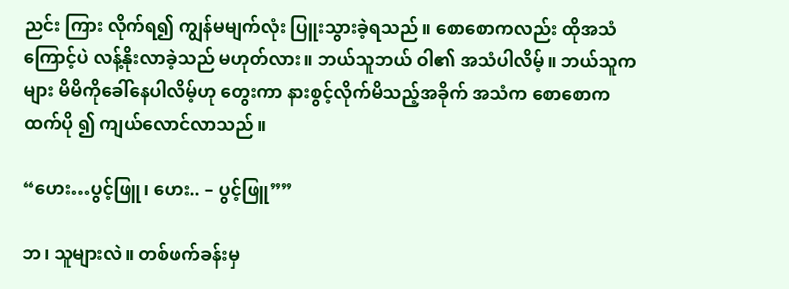ညင်း ကြား လိုက်ရ၍ ကျွန်မမျက်လုံး ပြူးသွားခဲ့ရသည်။ စောစောကလည်း ထိုအသံကြောင့်ပဲ လန့်နိုးလာခဲ့သည် မဟုတ်လား။ ဘယ်သူဘယ် ဝါ၏ အသံပါလိမ့်။ ဘယ်သူကများ မိမိကိုခေါ်နေပါလိမ့်ဟု တွေးကာ နားစွင့်လိုက်မိသည့်အခိုက် အသံက စောစောကထက်ပို ၍ ကျယ်လောင်လာသည်။

“ဟေး…ပွင့်ဖြူ၊ ဟေး.. – ပွင့်ဖြူ””

ဘ၊ သူများလဲ။ တစ်ဖက်ခန်းမှ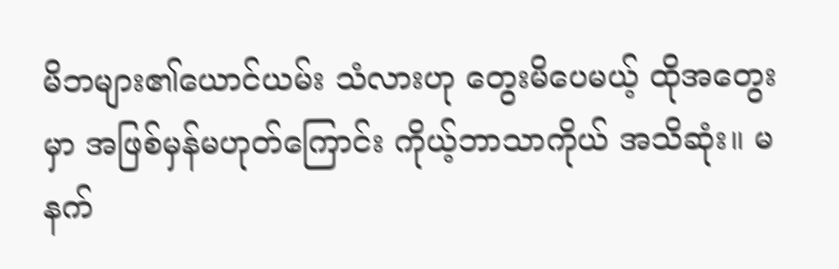မိဘများ၏ယောင်ယမ်း သံလားဟု တွေးမိပေမယ့် ထိုအတွေးမှာ အဖြစ်မှန်မဟုတ်ကြောင်း ကိုယ့်ဘာသာကိုယ် အသိဆုံး။ မနက်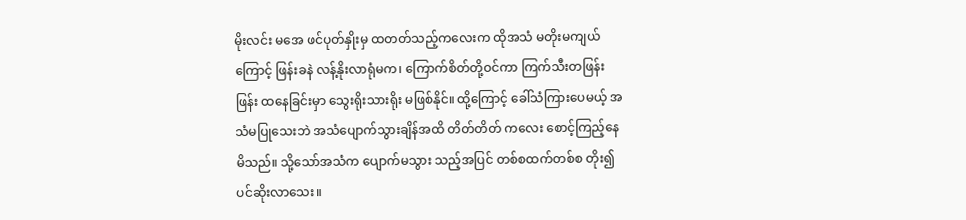မိုးလင်း မအေ ဖင်ပုတ်နှိုးမှ ထတတ်သည့်ကလေးက ထိုအသံ မတိုးမကျယ်ကြောင့် ဖြန်းခနဲ လန့်နိုးလာရုံမက၊ ကြောက်စိတ်တို့ဝင်ကာ ကြက်သီးတဖြန်းဖြန်း ထနေခြင်းမှာ သွေးရိုးသားရိုး မဖြစ်နိုင်။ ထို့ကြောင့် ခေါ်သံကြားပေမယ့် အသံမပြုသေးဘဲ အသံပျောက်သွားချိန်အထိ တိတ်တိတ် ကလေး စောင့်ကြည့်နေမိသည်။ သို့သော်အသံက ပျောက်မသွား သည့်အပြင် တစ်စထက်တစ်စ တိုး၍ပင်ဆိုးလာသေး။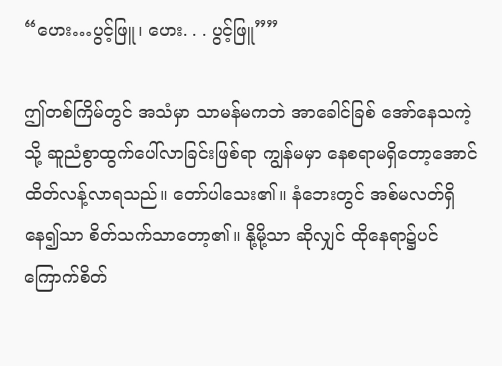“ဟေး…ပွင့်ဖြူ၊ ဟေး. . . ပွင့်ဖြူ””

ဤတစ်ကြိမ်တွင် အသံမှာ သာမန်မကဘဲ အာခေါင်ခြစ် အော်နေသကဲ့သို့ ဆူညံစွာထွက်ပေါ်လာခြင်းဖြစ်ရာ ကျွန်မမှာ နေစရာမရှိတော့အောင် ထိတ်လန့်လာရသည်။ တော်ပါသေး၏။ နံဘေးတွင် အစ်မလတ်ရှိနေ၍သာ စိတ်သက်သာတော့၏။ နို့မို့သာ ဆိုလျှင် ထိုနေရာ၌ပင် ကြောက်စိတ်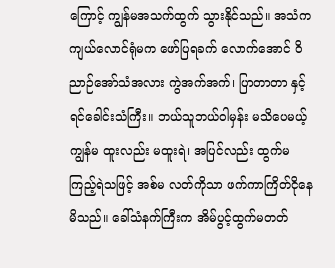ကြောင့် ကျွန်မအသက်ထွက် သွားနိုင်သည်။ အသံက ကျယ်လောင်ရုံမက ဖော်ပြရခက် လောက်အောင် ဝိညာဉ်အော်သံအလား ကွဲအက်အက်၊ ပြာတာတာ နှင့် ရင်ခေါင်းသံကြီး။ ဘယ်သူဘယ်ဝါမှန်း မသိပေမယ့် ကျွန်မ ထူးလည်း မထူးရဲ၊ အပြင်လည်း ထွက်မကြည့်ရဲသဖြင့် အစ်မ လတ်ကိုသာ ဖက်ကာကြိတ်ငိုနေမိသည်။ ခေါ်သံနက်ကြီးက အိမ်ပွင့်ထွက်မတတ်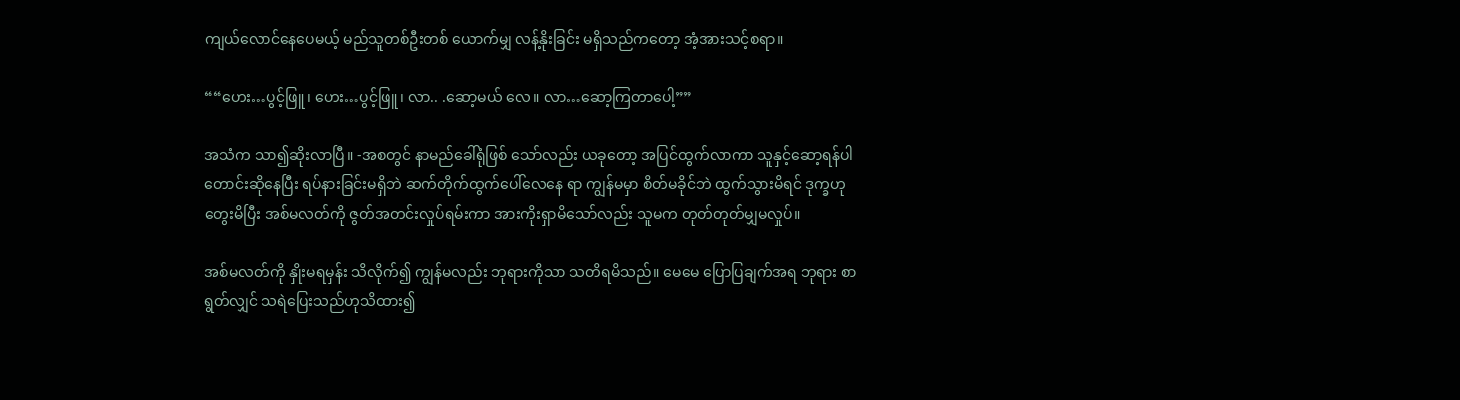ကျယ်လောင်နေပေမယ့် မည်သူတစ်ဦးတစ် ယောက်မျှ လန့်နိုးခြင်း မရှိသည်ကတော့ အံ့အားသင့်စရာ။

““ဟေး…ပွင့်ဖြူ၊ ဟေး…ပွင့်ဖြူ၊ လာ.. .ဆော့မယ် လေ။ လာ…ဆော့ကြတာပေါ့””

အသံက သာ၍ဆိုးလာပြီ။ -အစတွင် နာမည်ခေါ်ရုံဖြစ် သော်လည်း ယခုတော့ အပြင်ထွက်လာကာ သူနှင့်ဆော့ရန်ပါတောင်းဆိုနေပြီး ရပ်နားခြင်းမရှိဘဲ ဆက်တိုက်ထွက်ပေါ်လေနေ ရာ ကျွန်မမှာ စိတ်မခိုင်ဘဲ ထွက်သွားမိရင် ဒုက္ခဟု တွေးမိပြီး အစ်မလတ်ကို ဇွတ်အတင်းလှုပ်ရမ်းကာ အားကိုးရှာမိသော်လည်း သူမက တုတ်တုတ်မျှမလှုပ်။

အစ်မလတ်ကို နှိုးမရမှန်း သိလိုက်၍ ကျွန်မလည်း ဘုရားကိုသာ သတိရမိသည်။ မေမေ ပြောပြချက်အရ ဘုရား စာရွတ်လျှင် သရဲပြေးသည်ဟုသိထား၍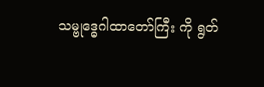သမ္ဗုဒ္ဓေဂါထာတော်ကြီး ကို ရွတ်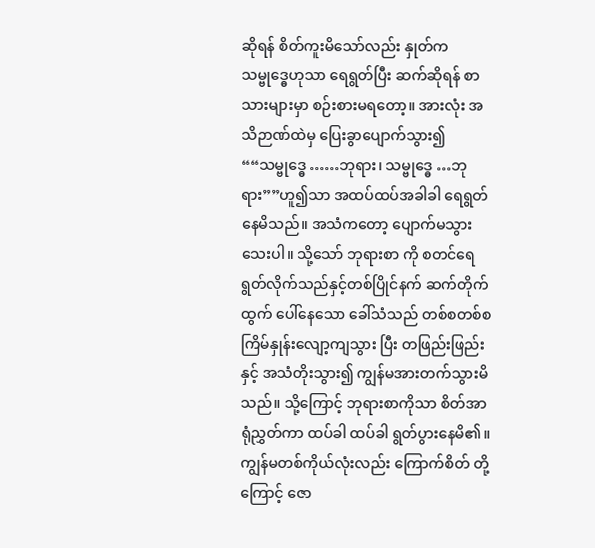ဆိုရန် စိတ်ကူးမိသော်လည်း နှုတ်က သမ္ဗုဒ္ဓေဟုသာ ရေရွတ်ပြီး ဆက်ဆိုရန် စာသားများမှာ စဉ်းစားမရတော့။ အားလုံး အသိဉာဏ်ထဲမှ ပြေးခွာပျောက်သွား၍ ““သမ္ဗုဒ္ဓေ ……ဘုရား၊ သမ္ဗုဒ္ဓေ …ဘုရား””ဟူ၍သာ အထပ်ထပ်အခါခါ ရေရွတ်နေမိသည်။ အသံကတော့ ပျောက်မသွားသေးပါ။ သို့သော် ဘုရားစာ ကို စတင်ရေရွတ်လိုက်သည်နှင့်တစ်ပြိုင်နက် ဆက်တိုက်ထွက် ပေါ်နေသော ခေါ်သံသည် တစ်စတစ်စ ကြိမ်နှုန်းလျော့ကျသွား ပြီး တဖြည်းဖြည်းနှင့် အသံတိုးသွား၍ ကျွန်မအားတက်သွားမိသည်။ သို့ကြောင့် ဘုရားစာကိုသာ စိတ်အာရုံညွှတ်ကာ ထပ်ခါ ထပ်ခါ ရွတ်ပွားနေမိ၏။ ကျွန်မတစ်ကိုယ်လုံးလည်း ကြောက်စိတ် တို့ကြောင့် ဇော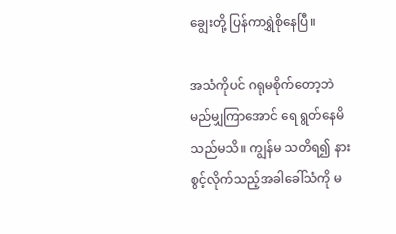ချွေးတို့ ပြန်ကာရွှဲစိုနေပြီ။

အသံကိုပင် ဂရုမစိုက်တော့ဘဲ မည်မျှကြာအောင် ရေ ရွတ်နေမိသည်မသိ။ ကျွန်မ သတိရ၍ နားစွင့်လိုက်သည့်အခါခေါ်သံကို မ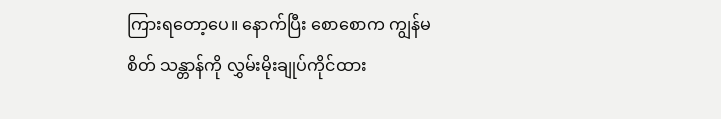ကြားရတော့ပေ။ နောက်ပြီး စောစောက ကျွန်မစိတ် သန္တာန်ကို လွှမ်းမိုးချုပ်ကိုင်ထား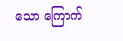သော ကြောက်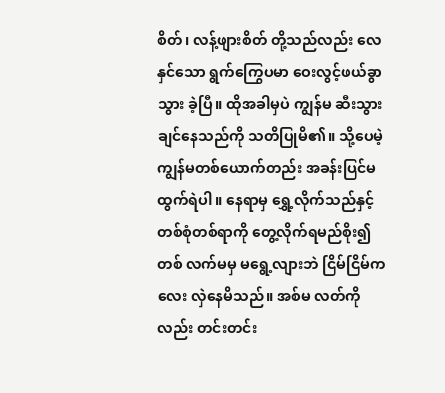စိတ်၊ လန့်ဖျားစိတ် တို့သည်လည်း လေနှင်သော ရွက်ကြွေပမာ ဝေးလွင့်ဖယ်ခွာသွား ခဲ့ပြီ။ ထိုအခါမှပဲ ကျွန်မ ဆီးသွားချင်နေသည်ကို သတိပြုမိ၏။ သို့ပေမဲ့ ကျွန်မတစ်ယောက်တည်း အခန်းပြင်မထွက်ရဲပါ။ နေရာမှ ရွှေ့လိုက်သည်နှင့် တစ်စုံတစ်ရာကို တွေ့လိုက်ရမည်စိုး၍ တစ် လက်မမှ မရွေ့လျားဘဲ ငြိမ်ငြိမ်ကလေး လှဲနေမိသည်။ အစ်မ လတ်ကိုလည်း တင်းတင်း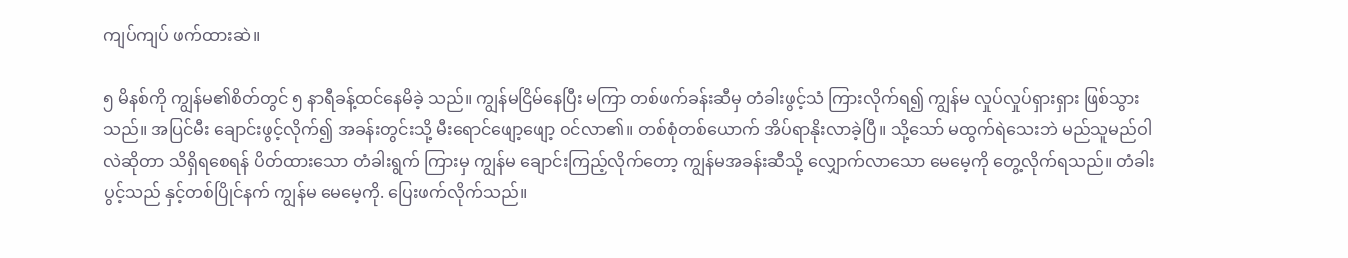ကျပ်ကျပ် ဖက်ထားဆဲ။

၅ မိနစ်ကို ကျွန်မ၏စိတ်တွင် ၅ နာရီခန့်ထင်နေမိခဲ့ သည်။ ကျွန်မငြိမ်နေပြီး မကြာ တစ်ဖက်ခန်းဆီမှ တံခါးဖွင့်သံ ကြားလိုက်ရ၍ ကျွန်မ လှုပ်လှုပ်ရှားရှား ဖြစ်သွားသည်။ အပြင်မီး ချောင်းဖွင့်လိုက်၍ အခန်းတွင်းသို့ မီးရောင်ဖျော့ဖျော့ ဝင်လာ၏။ တစ်စုံတစ်ယောက် အိပ်ရာနိုးလာခဲ့ပြီ။ သို့သော် မထွက်ရဲသေးဘဲ မည်သူမည်ဝါလဲဆိုတာ သိရှိရစေရန် ပိတ်ထားသော တံခါးရွက် ကြားမှ ကျွန်မ ချောင်းကြည့်လိုက်တော့ ကျွန်မအခန်းဆီသို့ လျှောက်လာသော မေမေ့ကို တွေ့လိုက်ရသည်။ တံခါးပွင့်သည် နှင့်တစ်ပြိုင်နက် ကျွန်မ မေမေ့ကို. ပြေးဖက်လိုက်သည်။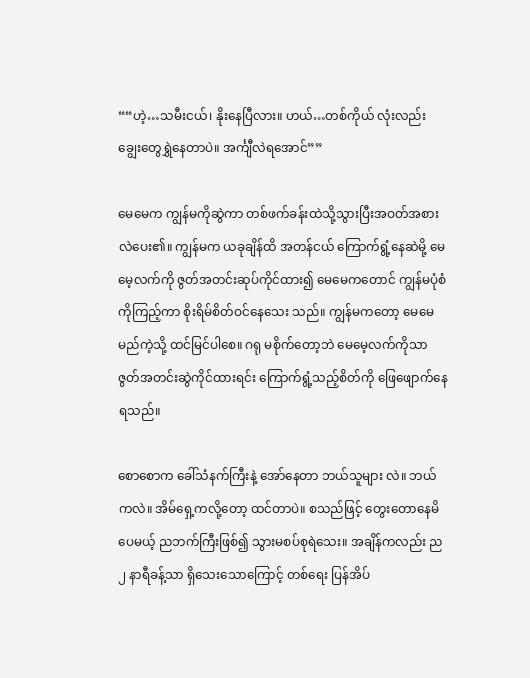““ဟဲ့…သမီးငယ်၊ နိုးနေပြီလား။ ဟယ်…တစ်ကိုယ် လုံးလည်း ချွေးတွေရွှဲနေတာပဲ။ အင်္ကျီလဲရအောင်””

မေမေက ကျွန်မကိုဆွဲကာ တစ်ဖက်ခန်းထဲသို့သွားပြီးအဝတ်အစားလဲပေး၏။ ကျွန်မက ယခုချိန်ထိ အတန်ငယ် ကြောက်ရွံ့နေဆဲမို့ မေမေ့လက်ကို ဇွတ်အတင်းဆုပ်ကိုင်ထား၍ မေမေကတောင် ကျွန်မပုံစံကိုကြည့်ကာ စိုးရိမ်စိတ်ဝင်နေသေး သည်။ ကျွန်မကတော့ မေမေမည်ကဲ့သို့ ထင်မြင်ပါစေ။ ဂရု မစိုက်တော့ဘဲ မေမေ့လက်ကိုသာ ဇွတ်အတင်းဆွဲကိုင်ထားရင်း ကြောက်ရွံ့သည့်စိတ်ကို ဖြေဖျောက်နေရသည်။

စောစောက ခေါ်သံနက်ကြီးနဲ့ အော်နေတာ ဘယ်သူများ လဲ။ ဘယ်ကလဲ။ အိမ်ရှေ့ကလို့တော့ ထင်တာပဲ။ စသည်ဖြင့် တွေးတောနေမိပေမယ့် ညဘက်ကြီးဖြစ်၍ သွားမစပ်စုရဲသေး။ အချိန်ကလည်း ည ၂ နာရီခန့်သာ ရှိသေးသောကြောင့် တစ်ရေး ပြန်အိပ်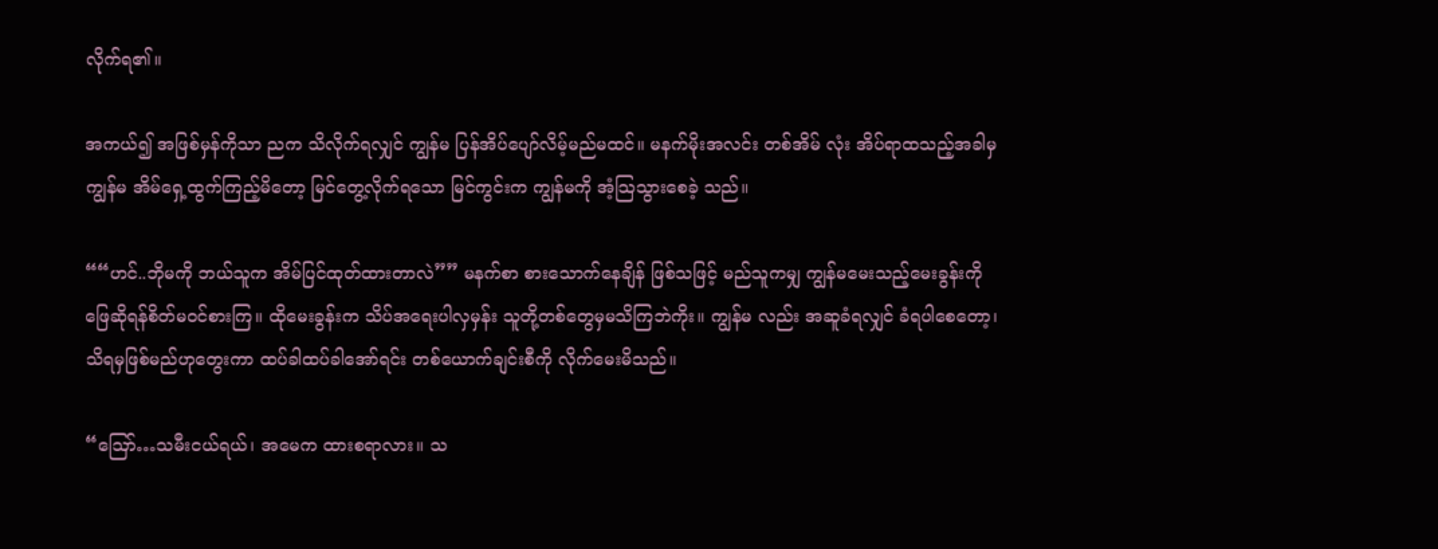လိုက်ရ၏။

အကယ်၍ အဖြစ်မှန်ကိုသာ ညက သိလိုက်ရလျှင် ကျွန်မ ပြန်အိပ်ပျော်လိမ့်မည်မထင်။ မနက်မိုးအလင်း တစ်အိမ် လုံး အိပ်ရာထသည့်အခါမှ ကျွန်မ အိမ်ရှေ့ထွက်ကြည့်မိတော့ မြင်တွေ့လိုက်ရသော မြင်ကွင်းက ကျွန်မကို အံ့သြသွားစေခဲ့ သည်။

““ဟင်..ဘိုမကို ဘယ်သူက အိမ်ပြင်ထုတ်ထားတာလဲ”” မနက်စာ စားသောက်နေချိန် ဖြစ်သဖြင့် မည်သူကမျှ ကျွန်မမေးသည့်မေးခွန်းကို ဖြေဆိုရန်စိတ်မဝင်စားကြ။ ထိုမေးခွန်းက သိပ်အရေးပါလှမှန်း သူတို့တစ်တွေမှမသိကြဘဲကိုး။ ကျွန်မ လည်း အဆူခံရလျှင် ခံရပါစေတော့၊ သိရမှဖြစ်မည်ဟုတွေးကာ ထပ်ခါထပ်ခါအော်ရင်း တစ်ယောက်ချင်းစီကို လိုက်မေးမိသည်။

“ဪ…သမီးငယ်ရယ်၊ အမေက ထားစရာလား။ သ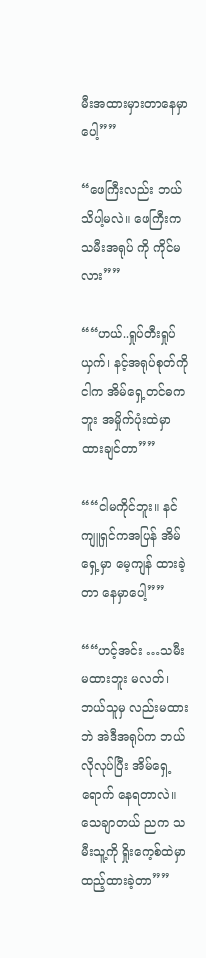မီးအထားမှားတာနေမှာပေါ့””

“ဖေကြီးလည်း ဘယ်သိပါ့မလဲ။ ဖေကြီးက သမီးအရုပ် ကို ကိုင်မလား””

““ဟယ်..ရှုပ်တီးရှုပ်ယှက်၊ နင့်အရုပ်စုတ်ကို ငါက အိမ်ရှေ့တင်ဓကဘူး အမှိုက်ပုံးထဲမှာ ထားချင်တာ””

““ငါမကိုင်ဘူး။ နင်ကျူရှင်ကအပြန် အိမ်ရှေ့မှာ မေ့ကျန် ထားခဲ့တာ နေမှာပေါ့””

““ဟင့်အင်း …သမီးမထားဘူး မလတ်၊ ဘယ်သူမှ လည်းမထားဘဲ အဲဒီအရုပ်က ဘယ်လိုလုပ်ပြီး အိမ်ရှေ့ရောက် နေရတာလဲ။ သေချာတယ် ညက သမီးသူ့ကို ရှိုးကေ့စ်ထဲမှာ ထည့်ထားခဲ့တာ””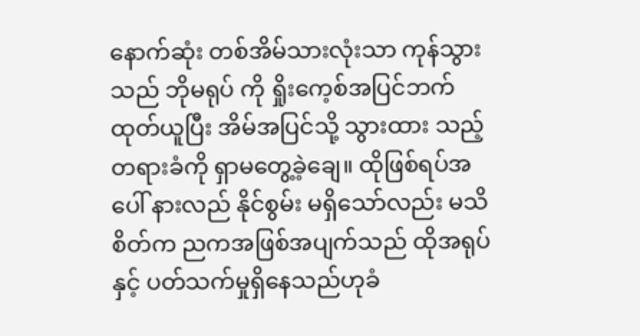နောက်ဆုံး တစ်အိမ်သားလုံးသာ ကုန်သွားသည် ဘိုမရုပ် ကို ရှိုးကေ့စ်အပြင်ဘက် ထုတ်ယူပြီး အိမ်အပြင်သို့ သွားထား သည့် တရားခံကို ရှာမတွေ့ခဲ့ချေ။ ထိုဖြစ်ရပ်အပေါ် နားလည် နိုင်စွမ်း မရှိသော်လည်း မသိစိတ်က ညကအဖြစ်အပျက်သည် ထိုအရုပ်နှင့် ပတ်သက်မှုရှိနေသည်ဟုခံ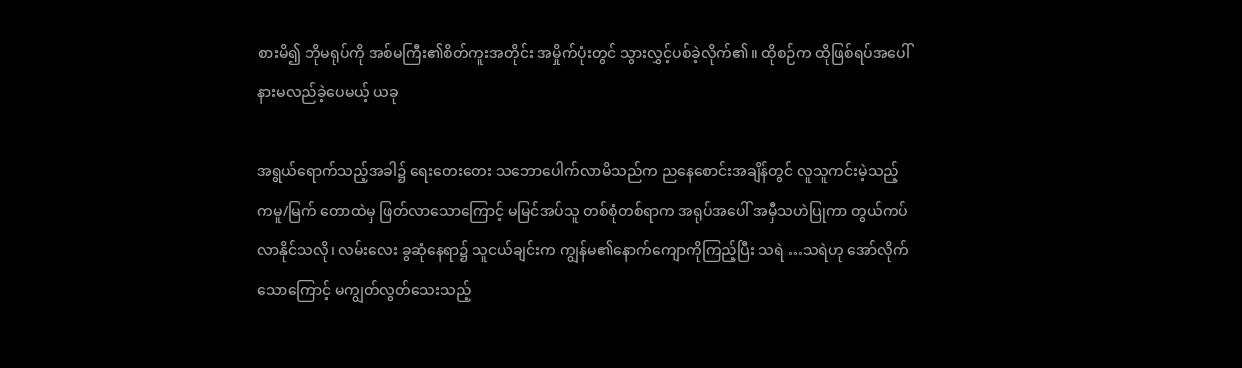စားမိ၍ ဘိုမရုပ်ကို အစ်မကြီး၏စိတ်ကူးအတိုင်း အမှိုက်ပုံးတွင် သွားလွှင့်ပစ်ခဲ့လိုက်၏။ ထိုစဉ်က ထိုဖြစ်ရပ်အပေါ် နားမလည်ခဲ့ပေမယ့် ယခု

အရွယ်ရောက်သည့်အခါ၌ ရေးတေးတေး သဘောပေါက်လာမိသည်က ညနေစောင်းအချိန်တွင် လူသူကင်းမဲ့သည့် ကမူ/မြက် တောထဲမှ ဖြတ်လာသောကြောင့် မမြင်အပ်သူ တစ်စုံတစ်ရာက အရုပ်အပေါ် အမှီသဟဲပြုကာ တွယ်ကပ်လာနိုင်သလို၊ လမ်းလေး ခွဆုံနေရာ၌ သူငယ်ချင်းက ကျွန်မ၏နောက်ကျောကိုကြည့်ပြီး သရဲ …သရဲဟု အော်လိုက်သောကြောင့် မကျွတ်လွတ်သေးသည့်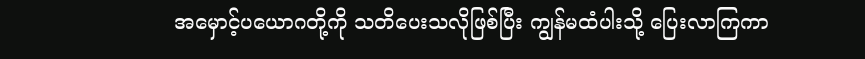အမှောင့်ပယောဂတို့ကို သတိပေးသလိုဖြစ်ပြီး ကျွန်မထံပါးသို့ ပြေးလာကြကာ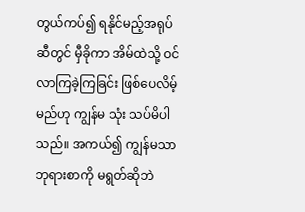တွယ်ကပ်၍ ရနိုင်မည့်အရုပ်ဆီတွင် မှီခိုကာ အိမ်ထဲသို့ ဝင်လာကြခဲ့ကြခြင်း ဖြစ်ပေလိမ့်မည်ဟု ကျွန်မ သုံး သပ်မိပါသည်။ အကယ်၍ ကျွန်မသာ ဘုရားစာကို မရွတ်ဆိုဘဲ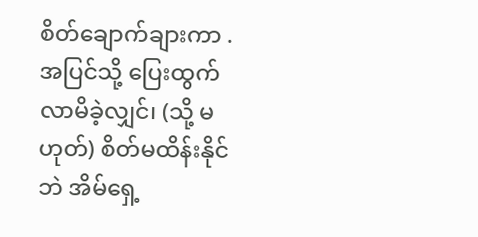စိတ်ချောက်ချားကာ . အပြင်သို့ ပြေးထွက်လာမိခဲ့လျှင်၊ (သို့ မဟုတ်) စိတ်မထိန်းနိုင်ဘဲ အိမ်ရှေ့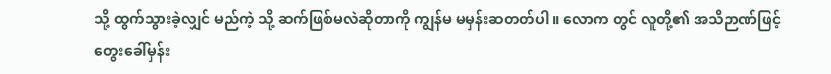သို့ ထွက်သွားခဲ့လျှင် မည်ကဲ့ သို့ ဆက်ဖြစ်မလဲဆိုတာကို ကျွန်မ မမှန်းဆတတ်ပါ။ လောက တွင် လူတို့၏ အသိဉာဏ်ဖြင့် တွေးခေါ်မှန်း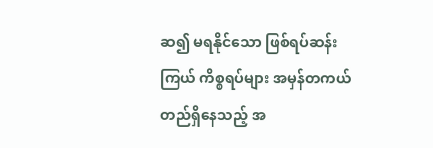ဆ၍ မရနိုင်သော ဖြစ်ရပ်ဆန်းကြယ် ကိစ္စရပ်များ အမှန်တကယ် တည်ရှိနေသည့် အ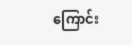ကြောင်း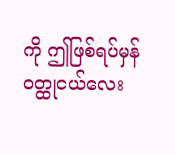ကို ဤဖြစ်ရပ်မှန် ဝတ္ထုငယ်လေး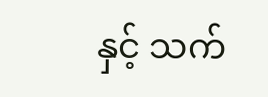နှင့် သက်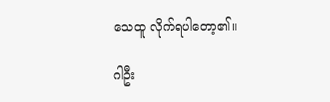သေထူ လိုက်ရပါတော့၏။

ဂါဦး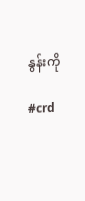နွန်းကို

#crd